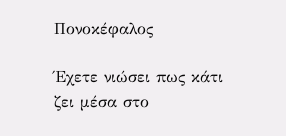Πονοκέφαλος

Έχετε νιώσει πως κάτι ζει μέσα στο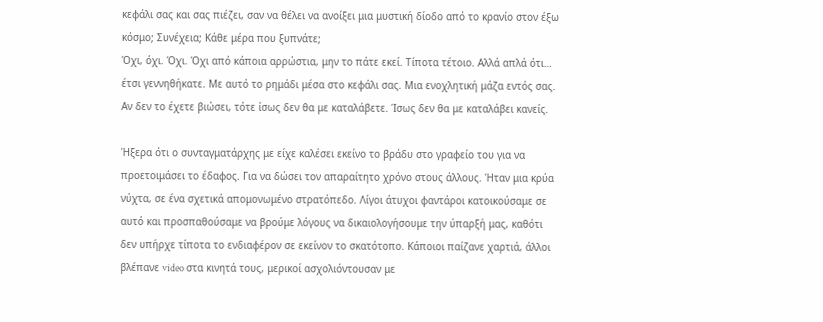κεφάλι σας και σας πιέζει, σαν να θέλει να ανοίξει μια μυστική δίοδο από το κρανίο στον έξω κόσμο; Συνέχεια; Κάθε μέρα που ξυπνάτε;
Όχι, όχι. Όχι. Όχι από κάποια αρρώστια, μην το πάτε εκεί. Τίποτα τέτοιο. Αλλά απλά ότι… έτσι γεννηθήκατε. Με αυτό το ρημάδι μέσα στο κεφάλι σας. Μια ενοχλητική μάζα εντός σας.
Αν δεν το έχετε βιώσει, τότε ίσως δεν θα με καταλάβετε. Ίσως δεν θα με καταλάβει κανείς.

Ήξερα ότι ο συνταγματάρχης με είχε καλέσει εκείνο το βράδυ στο γραφείο του για να προετοιμάσει το έδαφος. Για να δώσει τον απαραίτητο χρόνο στους άλλους. Ήταν μια κρύα νύχτα, σε ένα σχετικά απομονωμένο στρατόπεδο. Λίγοι άτυχοι φαντάροι κατοικούσαμε σε αυτό και προσπαθούσαμε να βρούμε λόγους να δικαιολογήσουμε την ύπαρξή μας, καθότι δεν υπήρχε τίποτα το ενδιαφέρον σε εκείνον το σκατότοπο. Κάποιοι παίζανε χαρτιά, άλλοι βλέπανε video στα κινητά τους, μερικοί ασχολιόντουσαν με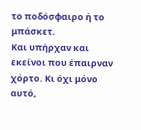το ποδόσφαιρο ή το μπάσκετ.
Και υπήρχαν και εκείνοι που έπαιρναν χόρτο. Κι όχι μόνο αυτό,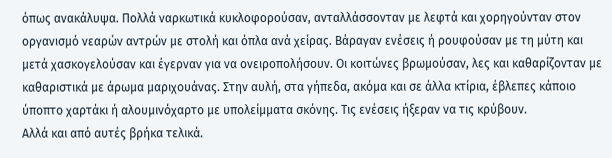όπως ανακάλυψα. Πολλά ναρκωτικά κυκλοφορούσαν, ανταλλάσσονταν με λεφτά και χορηγούνταν στον οργανισμό νεαρών αντρών με στολή και όπλα ανά χείρας. Βάραγαν ενέσεις ή ρουφούσαν με τη μύτη και μετά χασκογελούσαν και έγερναν για να ονειροπολήσουν. Οι κοιτώνες βρωμούσαν, λες και καθαρίζονταν με καθαριστικά με άρωμα μαριχουάνας. Στην αυλή, στα γήπεδα, ακόμα και σε άλλα κτίρια, έβλεπες κάποιο ύποπτο χαρτάκι ή αλουμινόχαρτο με υπολείμματα σκόνης. Τις ενέσεις ήξεραν να τις κρύβουν.
Αλλά και από αυτές βρήκα τελικά.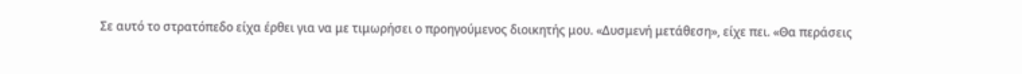Σε αυτό το στρατόπεδο είχα έρθει για να με τιμωρήσει ο προηγούμενος διοικητής μου. «Δυσμενή μετάθεση», είχε πει. «Θα περάσεις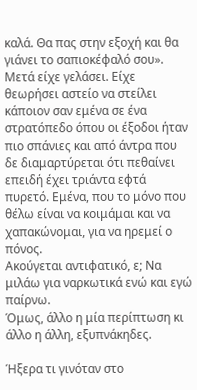καλά. Θα πας στην εξοχή και θα γιάνει το σαπιοκέφαλό σου». Μετά είχε γελάσει. Είχε θεωρήσει αστείο να στείλει κάποιον σαν εμένα σε ένα στρατόπεδο όπου οι έξοδοι ήταν πιο σπάνιες και από άντρα που δε διαμαρτύρεται ότι πεθαίνει επειδή έχει τριάντα εφτά πυρετό. Εμένα, που το μόνο που θέλω είναι να κοιμάμαι και να χαπακώνομαι, για να ηρεμεί ο πόνος.
Ακούγεται αντιφατικό, ε; Να μιλάω για ναρκωτικά ενώ και εγώ παίρνω.
Όμως, άλλο η μία περίπτωση κι άλλο η άλλη, εξυπνάκηδες.

Ήξερα τι γινόταν στο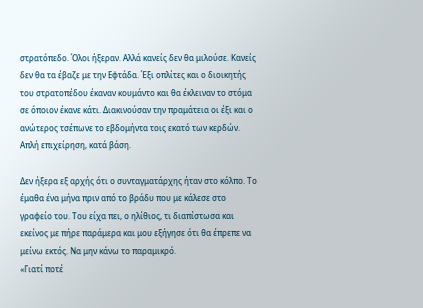στρατόπεδο. Όλοι ήξεραν. Αλλά κανείς δεν θα μιλούσε. Κανείς δεν θα τα έβαζε με την Εφτάδα. Έξι οπλίτες και ο διοικητής του στρατοπέδου έκαναν κουμάντο και θα έκλειναν το στόμα σε όποιον έκανε κάτι. Διακινούσαν την πραμάτεια οι έξι και ο ανώτερος τσέπωνε το εβδομήντα τοις εκατό των κερδών. Απλή επιχείρηση, κατά βάση.

Δεν ήξερα εξ αρχής ότι ο συνταγματάρχης ήταν στο κόλπο. Το έμαθα ένα μήνα πριν από το βράδυ που με κάλεσε στο γραφείο του. Του είχα πει, ο ηλίθιος, τι διαπίστωσα και εκείνος με πήρε παράμερα και μου εξήγησε ότι θα έπρεπε να μείνω εκτός. Να μην κάνω το παραμικρό.
«Γιατί ποτέ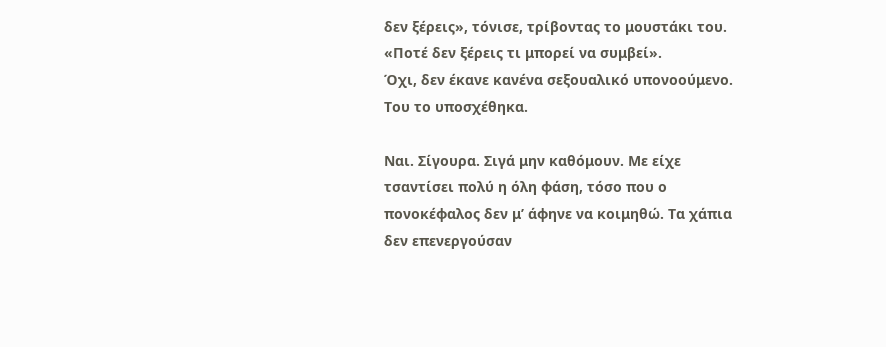δεν ξέρεις», τόνισε, τρίβοντας το μουστάκι του. «Ποτέ δεν ξέρεις τι μπορεί να συμβεί».
Όχι, δεν έκανε κανένα σεξουαλικό υπονοούμενο.
Του το υποσχέθηκα.

Ναι. Σίγουρα. Σιγά μην καθόμουν. Με είχε τσαντίσει πολύ η όλη φάση, τόσο που ο πονοκέφαλος δεν μ’ άφηνε να κοιμηθώ. Τα χάπια δεν επενεργούσαν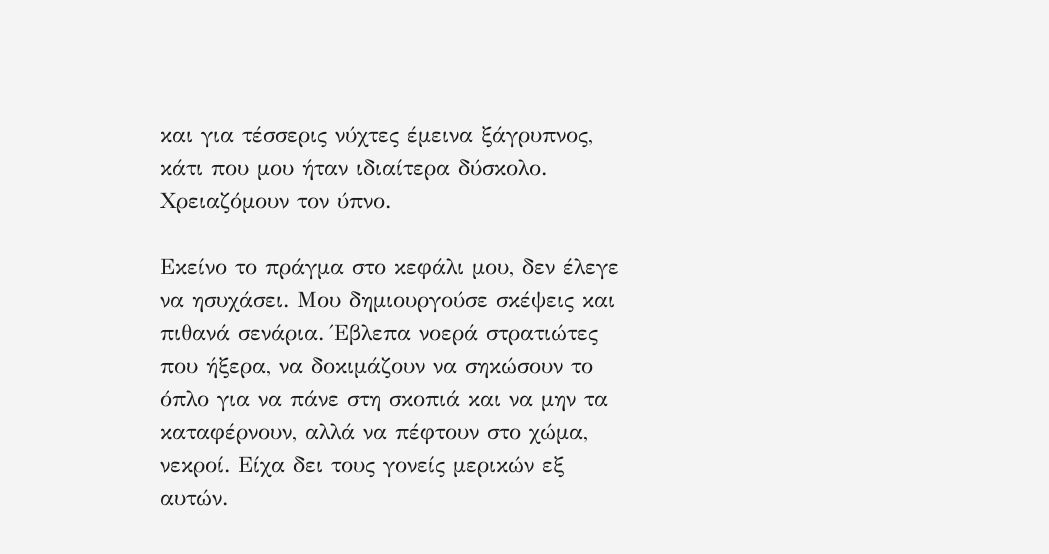και για τέσσερις νύχτες έμεινα ξάγρυπνος, κάτι που μου ήταν ιδιαίτερα δύσκολο. Χρειαζόμουν τον ύπνο.

Εκείνο το πράγμα στο κεφάλι μου, δεν έλεγε να ησυχάσει. Μου δημιουργούσε σκέψεις και πιθανά σενάρια. Έβλεπα νοερά στρατιώτες που ήξερα, να δοκιμάζουν να σηκώσουν το όπλο για να πάνε στη σκοπιά και να μην τα καταφέρνουν, αλλά να πέφτουν στο χώμα, νεκροί. Είχα δει τους γονείς μερικών εξ αυτών.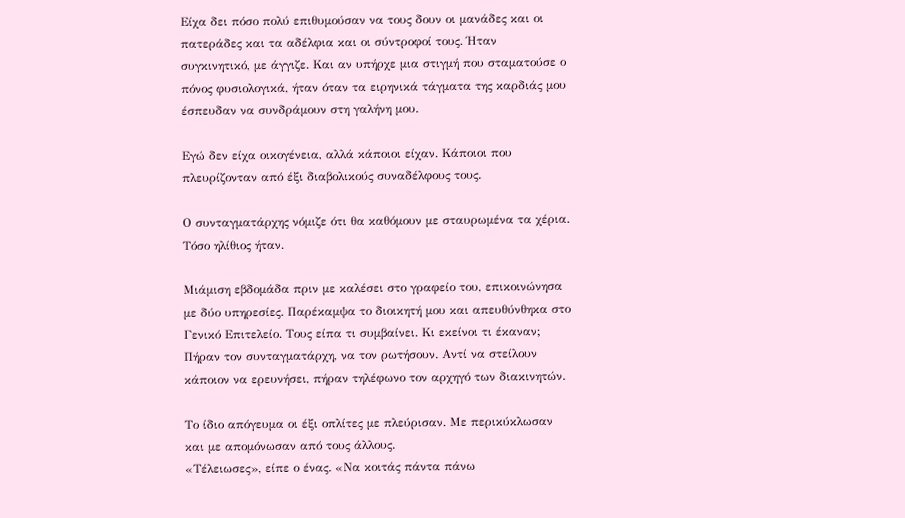Είχα δει πόσο πολύ επιθυμούσαν να τους δουν οι μανάδες και οι πατεράδες και τα αδέλφια και οι σύντροφοί τους. Ήταν συγκινητικό, με άγγιζε. Και αν υπήρχε μια στιγμή που σταματούσε ο πόνος φυσιολογικά, ήταν όταν τα ειρηνικά τάγματα της καρδιάς μου έσπευδαν να συνδράμουν στη γαλήνη μου.

Εγώ δεν είχα οικογένεια, αλλά κάποιοι είχαν. Κάποιοι που πλευρίζονταν από έξι διαβολικούς συναδέλφους τους.

Ο συνταγματάρχης νόμιζε ότι θα καθόμουν με σταυρωμένα τα χέρια. Τόσο ηλίθιος ήταν.

Μιάμιση εβδομάδα πριν με καλέσει στο γραφείο του, επικοινώνησα με δύο υπηρεσίες. Παρέκαμψα το διοικητή μου και απευθύνθηκα στο Γενικό Επιτελείο. Τους είπα τι συμβαίνει. Κι εκείνοι τι έκαναν; Πήραν τον συνταγματάρχη, να τον ρωτήσουν. Αντί να στείλουν κάποιον να ερευνήσει, πήραν τηλέφωνο τον αρχηγό των διακινητών.

Το ίδιο απόγευμα οι έξι οπλίτες με πλεύρισαν. Με περικύκλωσαν και με απομόνωσαν από τους άλλους.
«Τέλειωσες», είπε ο ένας. «Να κοιτάς πάντα πάνω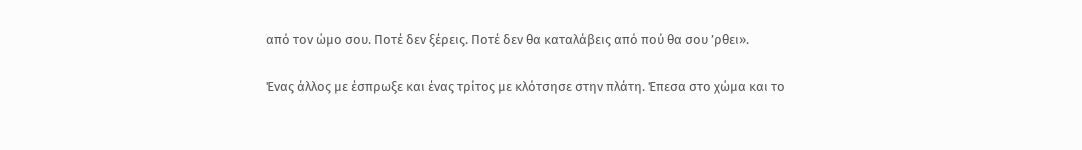από τον ώμο σου. Ποτέ δεν ξέρεις. Ποτέ δεν θα καταλάβεις από πού θα σου ’ρθει».

Ένας άλλος με έσπρωξε και ένας τρίτος με κλότσησε στην πλάτη. Έπεσα στο χώμα και το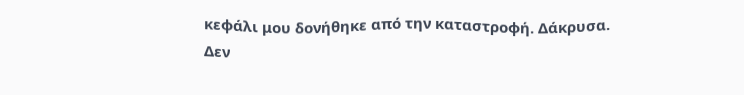κεφάλι μου δονήθηκε από την καταστροφή. Δάκρυσα. Δεν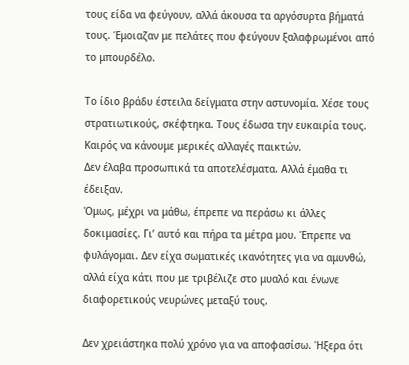τους είδα να φεύγουν, αλλά άκουσα τα αργόσυρτα βήματά τους. Έμοιαζαν με πελάτες που φεύγουν ξαλαφρωμένοι από το μπουρδέλο.

Το ίδιο βράδυ έστειλα δείγματα στην αστυνομία. Χέσε τους στρατιωτικούς, σκέφτηκα. Τους έδωσα την ευκαιρία τους. Καιρός να κάνουμε μερικές αλλαγές παικτών.
Δεν έλαβα προσωπικά τα αποτελέσματα. Αλλά έμαθα τι έδειξαν.
Όμως, μέχρι να μάθω, έπρεπε να περάσω κι άλλες δοκιμασίες. Γι’ αυτό και πήρα τα μέτρα μου. Έπρεπε να φυλάγομαι. Δεν είχα σωματικές ικανότητες για να αμυνθώ, αλλά είχα κάτι που με τριβέλιζε στο μυαλό και ένωνε διαφορετικούς νευρώνες μεταξύ τους.

Δεν χρειάστηκα πολύ χρόνο για να αποφασίσω. Ήξερα ότι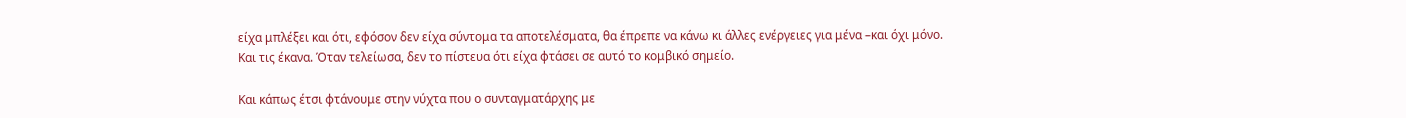είχα μπλέξει και ότι, εφόσον δεν είχα σύντομα τα αποτελέσματα, θα έπρεπε να κάνω κι άλλες ενέργειες για μένα –και όχι μόνο.
Και τις έκανα. Όταν τελείωσα, δεν το πίστευα ότι είχα φτάσει σε αυτό το κομβικό σημείο.

Και κάπως έτσι φτάνουμε στην νύχτα που ο συνταγματάρχης με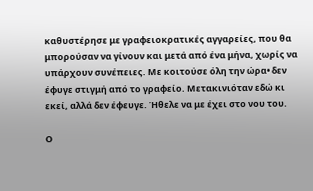καθυστέρησε με γραφειοκρατικές αγγαρείες, που θα μπορούσαν να γίνουν και μετά από ένα μήνα, χωρίς να υπάρχουν συνέπειες. Με κοιτούσε όλη την ώρα• δεν έφυγε στιγμή από το γραφείο. Μετακινιόταν εδώ κι εκεί, αλλά δεν έφευγε. Ήθελε να με έχει στο νου του.

Ο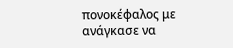πονοκέφαλος με ανάγκασε να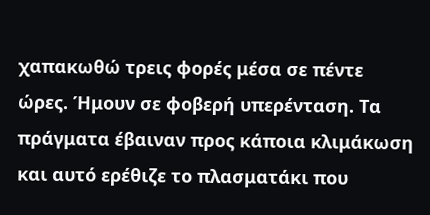χαπακωθώ τρεις φορές μέσα σε πέντε ώρες. Ήμουν σε φοβερή υπερένταση. Τα πράγματα έβαιναν προς κάποια κλιμάκωση και αυτό ερέθιζε το πλασματάκι που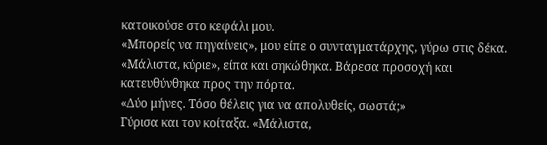κατοικούσε στο κεφάλι μου.
«Μπορείς να πηγαίνεις», μου είπε ο συνταγματάρχης, γύρω στις δέκα.
«Μάλιστα, κύριε», είπα και σηκώθηκα. Βάρεσα προσοχή και κατευθύνθηκα προς την πόρτα.
«Δύο μήνες. Τόσο θέλεις για να απολυθείς, σωστά;»
Γύρισα και τον κοίταξα. «Μάλιστα,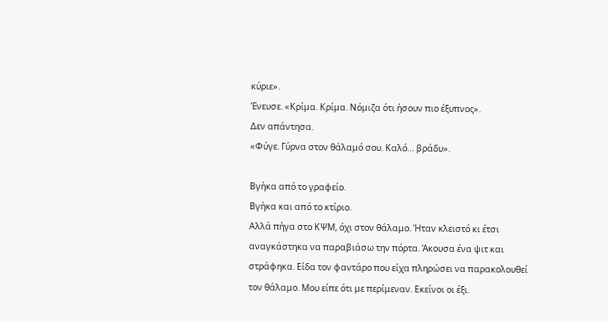κύριε».
Ένευσε. «Κρίμα. Κρίμα. Νόμιζα ότι ήσουν πιο έξυπνος».
Δεν απάντησα.
«Φύγε. Γύρνα στον θάλαμό σου. Καλό… βράδυ».

Βγήκα από το γραφείο.
Βγήκα και από το κτίριο.
Αλλά πήγα στο ΚΨΜ, όχι στον θάλαμο. Ήταν κλειστό κι έτσι αναγκάστηκα να παραβιάσω την πόρτα. Άκουσα ένα ψιτ και στράφηκα. Είδα τον φαντάρο που είχα πληρώσει να παρακολουθεί τον θάλαμο. Μου είπε ότι με περίμεναν. Εκείνοι οι έξι.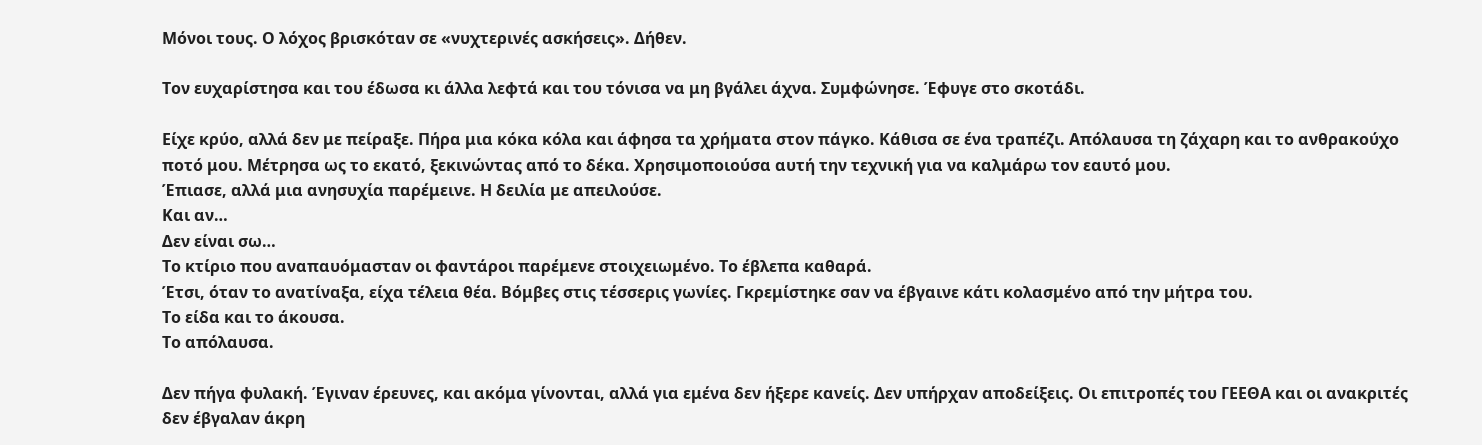Μόνοι τους. Ο λόχος βρισκόταν σε «νυχτερινές ασκήσεις». Δήθεν.

Τον ευχαρίστησα και του έδωσα κι άλλα λεφτά και του τόνισα να μη βγάλει άχνα. Συμφώνησε. Έφυγε στο σκοτάδι.

Είχε κρύο, αλλά δεν με πείραξε. Πήρα μια κόκα κόλα και άφησα τα χρήματα στον πάγκο. Κάθισα σε ένα τραπέζι. Απόλαυσα τη ζάχαρη και το ανθρακούχο ποτό μου. Μέτρησα ως το εκατό, ξεκινώντας από το δέκα. Χρησιμοποιούσα αυτή την τεχνική για να καλμάρω τον εαυτό μου.
Έπιασε, αλλά μια ανησυχία παρέμεινε. Η δειλία με απειλούσε.
Και αν…
Δεν είναι σω…
Το κτίριο που αναπαυόμασταν οι φαντάροι παρέμενε στοιχειωμένο. Το έβλεπα καθαρά.
Έτσι, όταν το ανατίναξα, είχα τέλεια θέα. Βόμβες στις τέσσερις γωνίες. Γκρεμίστηκε σαν να έβγαινε κάτι κολασμένο από την μήτρα του.
Το είδα και το άκουσα.
Το απόλαυσα.

Δεν πήγα φυλακή. Έγιναν έρευνες, και ακόμα γίνονται, αλλά για εμένα δεν ήξερε κανείς. Δεν υπήρχαν αποδείξεις. Οι επιτροπές του ΓΕΕΘΑ και οι ανακριτές δεν έβγαλαν άκρη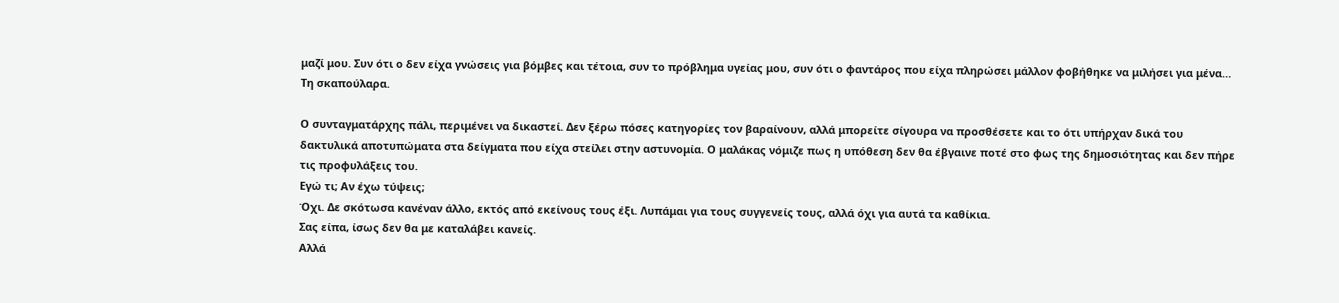μαζί μου. Συν ότι ο δεν είχα γνώσεις για βόμβες και τέτοια, συν το πρόβλημα υγείας μου, συν ότι ο φαντάρος που είχα πληρώσει μάλλον φοβήθηκε να μιλήσει για μένα…
Τη σκαπούλαρα.

Ο συνταγματάρχης πάλι, περιμένει να δικαστεί. Δεν ξέρω πόσες κατηγορίες τον βαραίνουν, αλλά μπορείτε σίγουρα να προσθέσετε και το ότι υπήρχαν δικά του δακτυλικά αποτυπώματα στα δείγματα που είχα στείλει στην αστυνομία. Ο μαλάκας νόμιζε πως η υπόθεση δεν θα έβγαινε ποτέ στο φως της δημοσιότητας και δεν πήρε τις προφυλάξεις του.
Εγώ τι; Αν έχω τύψεις;
Όχι. Δε σκότωσα κανέναν άλλο, εκτός από εκείνους τους έξι. Λυπάμαι για τους συγγενείς τους, αλλά όχι για αυτά τα καθίκια.
Σας είπα, ίσως δεν θα με καταλάβει κανείς.
Αλλά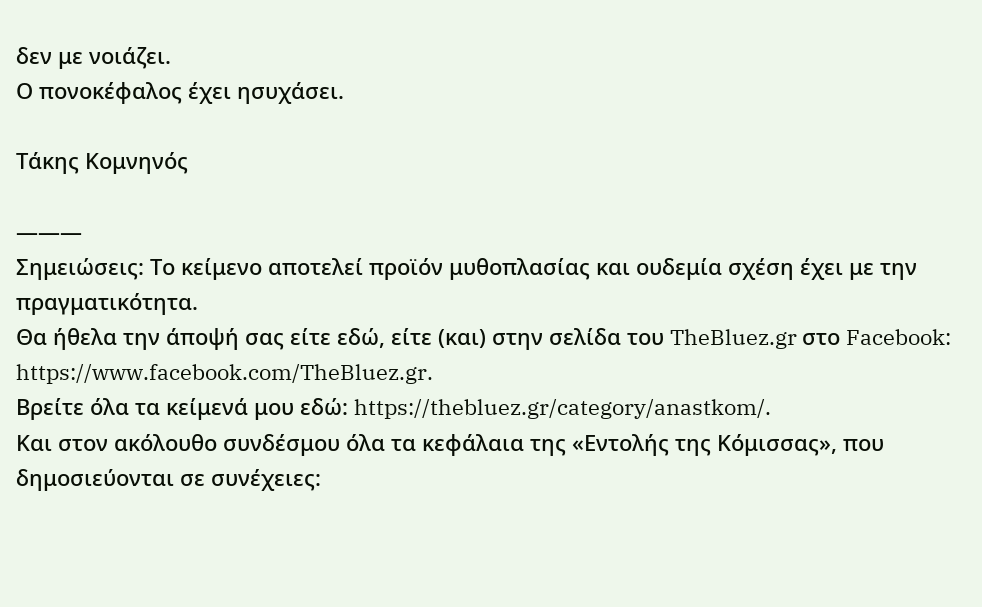δεν με νοιάζει.
Ο πονοκέφαλος έχει ησυχάσει.

Τάκης Κομνηνός

———
Σημειώσεις: Το κείμενο αποτελεί προϊόν μυθοπλασίας και ουδεμία σχέση έχει με την πραγματικότητα.
Θα ήθελα την άποψή σας είτε εδώ, είτε (και) στην σελίδα του TheBluez.gr στο Facebook: https://www.facebook.com/TheBluez.gr.
Βρείτε όλα τα κείμενά μου εδώ: https://thebluez.gr/category/anastkom/.
Και στον ακόλουθο συνδέσμου όλα τα κεφάλαια της «Εντολής της Κόμισσας», που δημοσιεύονται σε συνέχειες: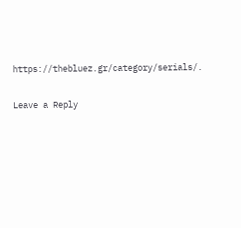https://thebluez.gr/category/serials/.

Leave a Reply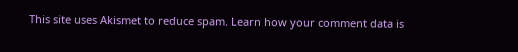This site uses Akismet to reduce spam. Learn how your comment data is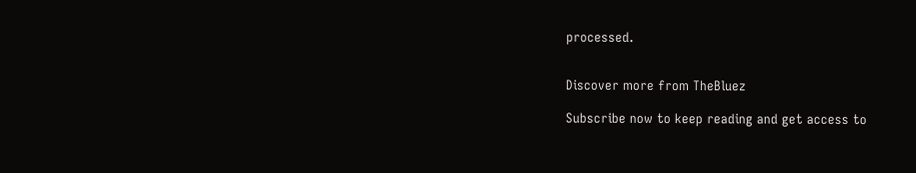processed.


Discover more from TheBluez

Subscribe now to keep reading and get access to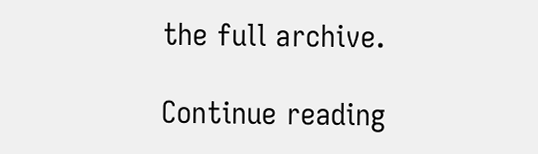the full archive.

Continue reading